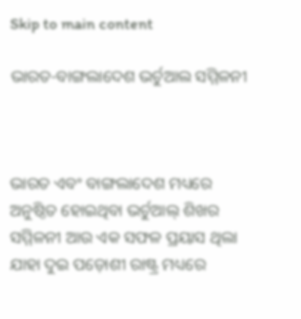Skip to main content

ଭାରତ-ବାଙ୍ଗଲାଦେଶ ଭର୍ଚୁଆଲ ସମ୍ମିଳନୀ



ଭାରତ ଏବଂ ବାଙ୍ଗଲାଦେଶ ମଧ୍ୟରେ ଅନୁଷ୍ଠିତ ହୋଇଥିବା ଭର୍ଚୁଆଲ୍ ଶିଖର ସମ୍ମିଳନୀ ଆଉ ଏକ ସଫଳ ପ୍ରୟାସ ଥିଲା ଯାହା ଦୁଇ ପଡ଼ୋଶୀ ରାଷ୍ଟ୍ର ମଧ୍ୟରେ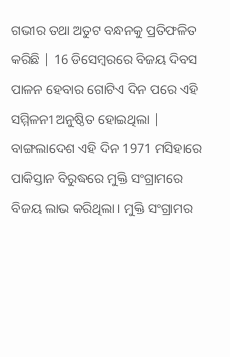ଗଭୀର ତଥା ଅତୁଟ ବନ୍ଧନକୁ ପ୍ରତିଫଳିତ କରିଛି | 16 ଡିସେମ୍ବରରେ ବିଜୟ ଦିବସ ପାଳନ ହେବାର ଗୋଟିଏ ଦିନ ପରେ ଏହି ସମ୍ମିଳନୀ ଅନୁଷ୍ଠିତ ହୋଇଥିଲା | ବାଙ୍ଗଲାଦେଶ ଏହି ଦିନ 1971 ମସିହାରେ ପାକିସ୍ତାନ ବିରୁଦ୍ଧରେ ମୁକ୍ତି ସଂଗ୍ରାମରେ ବିଜୟ ଲାଭ କରିଥିଲା। ମୁକ୍ତି ସଂଗ୍ରାମର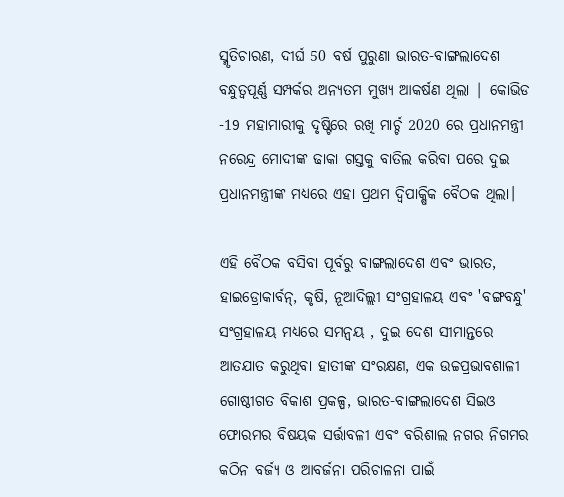ସ୍ମୃତିଚାରଣ, ଦୀର୍ଘ 50 ବର୍ଷ ପୁରୁଣା ଭାରତ-ବାଙ୍ଗଲାଦେଶ ବନ୍ଧୁତ୍ୱପୂର୍ଣ୍ଣ ସମ୍ପର୍କର ଅନ୍ୟତମ ମୁଖ୍ୟ ଆକର୍ଷଣ ଥିଲା | କୋଭିଡ -19 ମହାମାରୀକୁ ଦୃଷ୍ଟିରେ ରଖି ମାର୍ଚ୍ଚ 2020 ରେ ପ୍ରଧାନମନ୍ତ୍ରୀ ନରେନ୍ଦ୍ର ମୋଦୀଙ୍କ ଢାକା ଗସ୍ତକୁ ବାତିଲ କରିବା ପରେ ଦୁଇ ପ୍ରଧାନମନ୍ତ୍ରୀଙ୍କ ମଧ୍ୟରେ ଏହା ପ୍ରଥମ ଦ୍ୱିପାକ୍ଷିକ ବୈଠକ ଥିଲା।

ଏହି ବୈଠକ ବସିବା ପୂର୍ବରୁ ବାଙ୍ଗଲାଦେଶ ଏବଂ ଭାରତ, ହାଇଡ୍ରୋକାର୍ବନ୍, କୃଷି, ନୂଆଦିଲ୍ଲୀ ସଂଗ୍ରହାଳୟ ଏବଂ 'ବଙ୍ଗବନ୍ଧୁ' ସଂଗ୍ରହାଳୟ ମଧ୍ୟରେ ସମନ୍ଵୟ , ଦୁଇ ଦେଶ ସୀମାନ୍ତରେ ଆତଯାତ କରୁଥିବା ହାତୀଙ୍କ ସଂରକ୍ଷଣ, ଏକ ଉଚ୍ଚପ୍ରଭାବଶାଳୀ ଗୋଷ୍ଠୀଗତ ବିକାଶ ପ୍ରକଳ୍ପ, ଭାରତ-ବାଙ୍ଗଲାଦେଶ ସିଇଓ ଫୋରମର ବିଷୟକ ସର୍ତ୍ତାବଳୀ ଏବଂ ବରିଶାଲ ନଗର ନିଗମର କଠିନ ବର୍ଜ୍ୟ ଓ ଆବର୍ଜନା ପରିଚାଳନା ପାଇଁ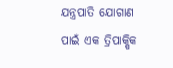ଯନ୍ତ୍ରପାତି ଯୋଗାଣ ପାଇଁ ଏକ ତ୍ରିପାକ୍ଷିକ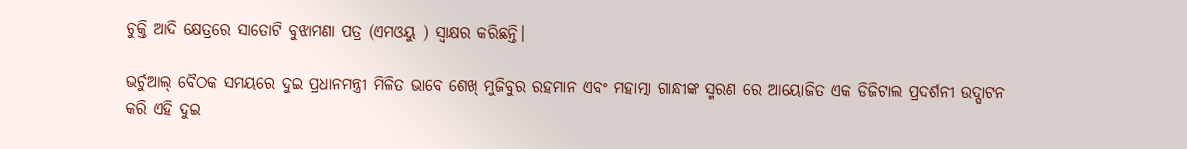ଚୁକ୍ତି ଆଦି କ୍ଷେତ୍ରରେ ସାତୋଟି ବୁଝାମଣା ପତ୍ର (ଏମଓୟୁ ) ସ୍ୱାକ୍ଷର କରିଛନ୍ତି।

ଭର୍ଚୁଆଲ୍ ବୈଠକ ସମୟରେ ଦୁଇ ପ୍ରଧାନମନ୍ତ୍ରୀ ମିଳିତ ଭାବେ ଶେଖ୍ ମୁଜିବୁର ରହମାନ ଏବଂ ମହାତ୍ମା ଗାନ୍ଧୀଙ୍କ ସ୍ମରଣ ରେ ଆୟୋଜିତ ଏକ ଡିଜିଟାଲ ପ୍ରଦର୍ଶନୀ ଉଦ୍ଘାଟନ କରି ଏହି ଦୁଇ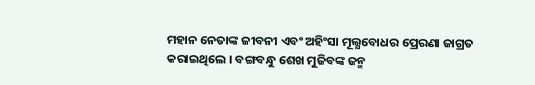ମହାନ ନେତାଙ୍କ ଜୀବନୀ ଏବଂ ଅହିଂସା ମୂଲ୍ଯବୋଧର ପ୍ରେରଣା ଜାଗ୍ରତ କରାଇଥିଲେ । ବଙ୍ଗବନ୍ଧୁ ଶେଖ ମୁଜିବଙ୍କ ଜନ୍ମ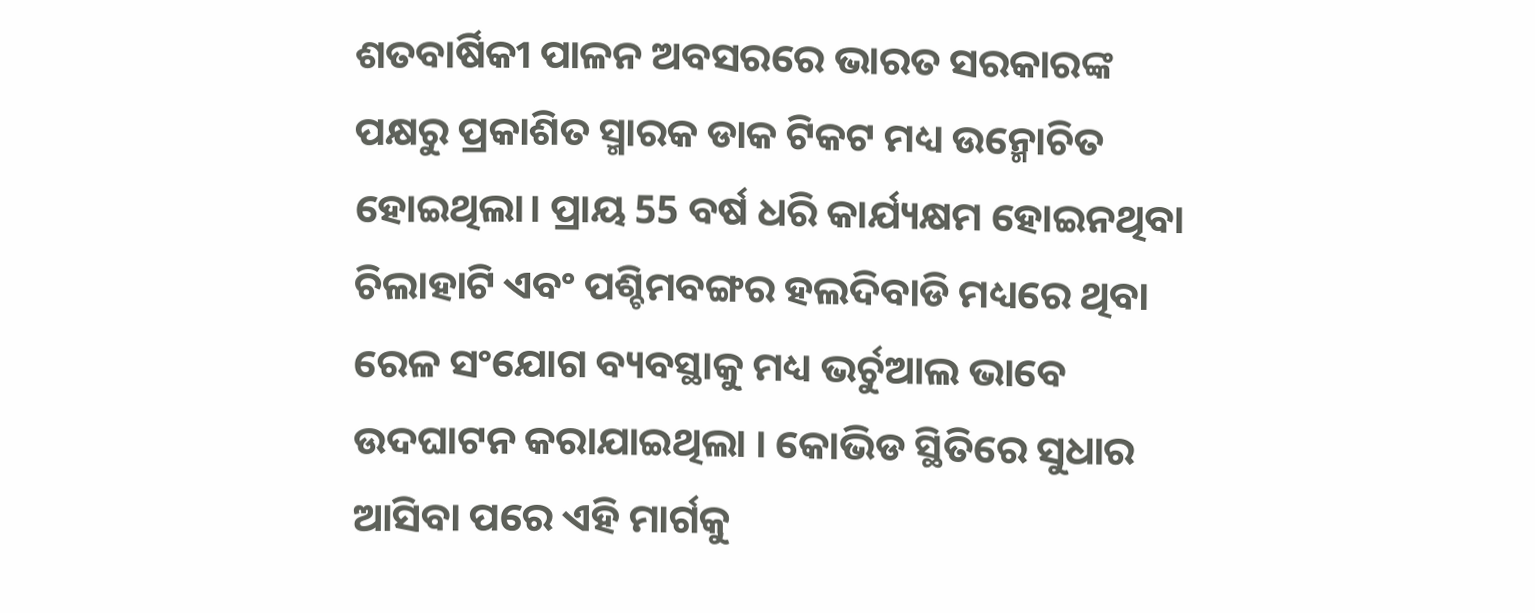ଶତବାର୍ଷିକୀ ପାଳନ ଅବସରରେ ଭାରତ ସରକାରଙ୍କ ପକ୍ଷରୁ ପ୍ରକାଶିତ ସ୍ମାରକ ଡାକ ଟିକଟ ମଧ୍ୟ ଉନ୍ମୋଚିତ ହୋଇଥିଲା। ପ୍ରାୟ 55 ବର୍ଷ ଧରି କାର୍ଯ୍ୟକ୍ଷମ ହୋଇନଥିବା ଚିଲାହାଟି ଏବଂ ପଶ୍ଚିମବଙ୍ଗର ହଲଦିବାଡି ମଧ୍ୟରେ ଥିବା ରେଳ ସଂଯୋଗ ବ୍ୟବସ୍ଥାକୁ ମଧ୍ୟ ଭର୍ଚୁଆଲ ଭାବେ ଉଦଘାଟନ କରାଯାଇଥିଲା । କୋଭିଡ ସ୍ଥିତିରେ ସୁଧାର ଆସିବା ପରେ ଏହି ମାର୍ଗକୁ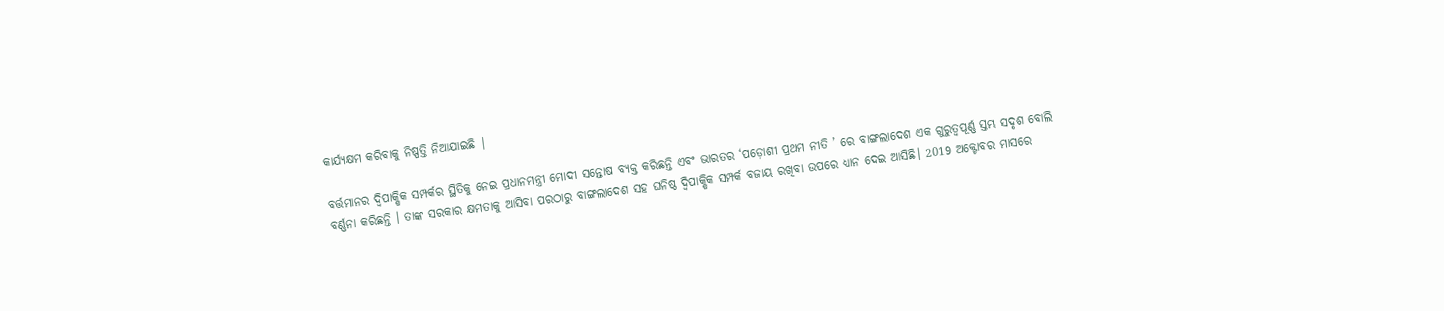କାର୍ଯ୍ୟକ୍ଷମ କରିବାକୁ ନିଷ୍ପତ୍ତି ନିଆଯାଇଛି |

ବର୍ତ୍ତମାନର ଦ୍ୱିପାକ୍ଷିକ ସମ୍ପର୍କର ସ୍ଥିତିକୁ ନେଇ ପ୍ରଧାନମନ୍ତ୍ରୀ ମୋଦୀ ସନ୍ତୋଷ ବ୍ୟକ୍ତ କରିଛନ୍ତି ଏବଂ ଭାରତର ‘ପଡ଼ୋଶୀ ପ୍ରଥମ ନୀତି ’ ରେ ବାଙ୍ଗଲାଦେଶ ଏକ ଗୁରୁତ୍ୱପୂର୍ଣ୍ଣ ସ୍ତମ୍ଭ ସଦୃଶ ବୋଲି ବର୍ଣ୍ଣନା କରିଛନ୍ତି । ତାଙ୍କ ସରକାର କ୍ଷମତାକୁ ଆସିବା ପରଠାରୁ ବାଙ୍ଗଲାଦେଶ ସହ ଘନିଷ୍ଠ ଦ୍ୱିପାକ୍ଷିକ ସମ୍ପର୍କ ବଜାୟ ରଖିବା ଉପରେ ଧ୍ୟାନ ଦେଇ ଆସିଛି। 2019 ଅକ୍ଟୋବର ମାସରେ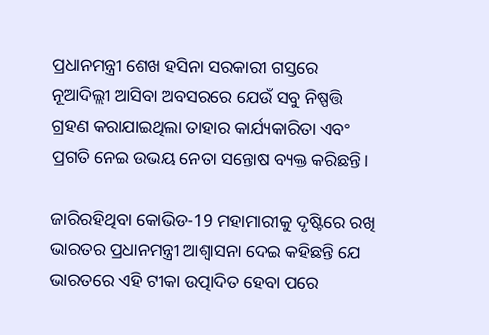ପ୍ରଧାନମନ୍ତ୍ରୀ ଶେଖ ହସିନା ସରକାରୀ ଗସ୍ତରେ ନୂଆଦିଲ୍ଲୀ ଆସିବା ଅବସରରେ ଯେଉଁ ସବୁ ନିଷ୍ପତ୍ତି ଗ୍ରହଣ କରାଯାଇଥିଲା ତାହାର କାର୍ଯ୍ୟକାରିତା ଏବଂ ପ୍ରଗତି ନେଇ ଉଭୟ ନେତା ସନ୍ତୋଷ ବ୍ୟକ୍ତ କରିଛନ୍ତି।

ଜାରିରହିଥିବା କୋଭିଡ-19 ମହାମାରୀକୁ ଦୃଷ୍ଟିରେ ରଖି ଭାରତର ପ୍ରଧାନମନ୍ତ୍ରୀ ଆଶ୍ୱାସନା ଦେଇ କହିଛନ୍ତି ଯେ ଭାରତରେ ଏହି ଟୀକା ଉତ୍ପାଦିତ ହେବା ପରେ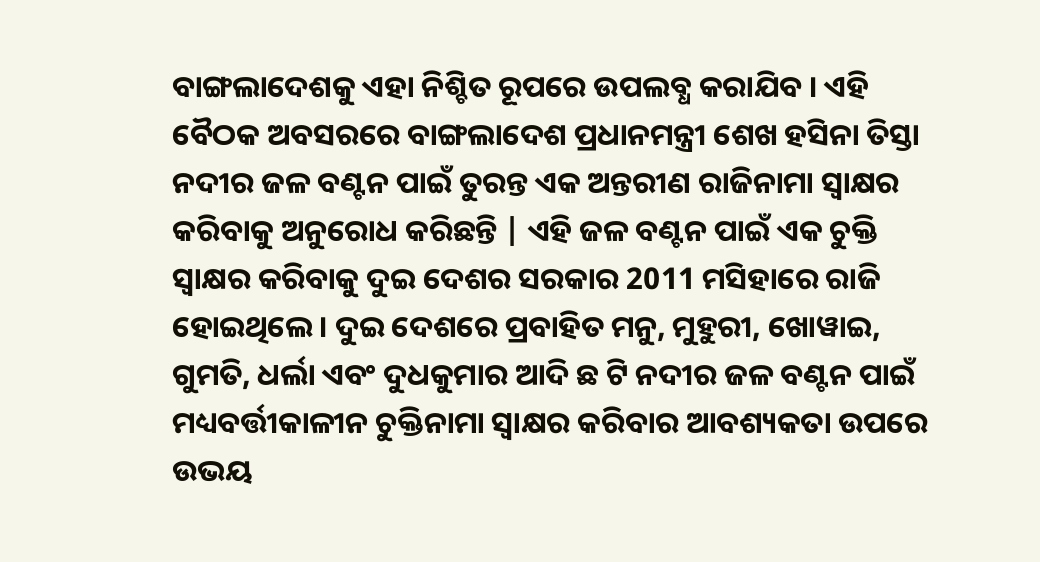ବାଙ୍ଗଲାଦେଶକୁ ଏହା ନିଶ୍ଚିତ ରୂପରେ ଉପଲବ୍ଧ କରାଯିବ । ଏହି ବୈଠକ ଅବସରରେ ବାଙ୍ଗଲାଦେଶ ପ୍ରଧାନମନ୍ତ୍ରୀ ଶେଖ ହସିନା ତିସ୍ତା ନଦୀର ଜଳ ବଣ୍ଟନ ପାଇଁ ତୁରନ୍ତ ଏକ ଅନ୍ତରୀଣ ରାଜିନାମା ସ୍ଵାକ୍ଷର କରିବାକୁ ଅନୁରୋଧ କରିଛନ୍ତି | ଏହି ଜଳ ବଣ୍ଟନ ପାଇଁ ଏକ ଚୁକ୍ତି ସ୍ଵାକ୍ଷର କରିବାକୁ ଦୁଇ ଦେଶର ସରକାର 2011 ମସିହାରେ ରାଜି ହୋଇଥିଲେ । ଦୁଇ ଦେଶରେ ପ୍ରବାହିତ ମନୁ, ମୁହୁରୀ, ଖୋୱାଇ, ଗୁମତି, ଧର୍ଲା ଏବଂ ଦୁଧକୁମାର ଆଦି ଛ ଟି ନଦୀର ଜଳ ବଣ୍ଟନ ପାଇଁ ମଧ୍ୟବର୍ତ୍ତୀକାଳୀନ ଚୁକ୍ତିନାମା ସ୍ଵାକ୍ଷର କରିବାର ଆବଶ୍ୟକତା ଉପରେ ଉଭୟ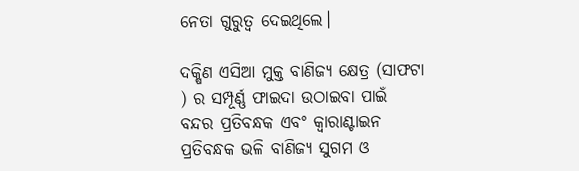ନେତା ଗୁରୁତ୍ଵ ଦେଇଥିଲେ।

ଦକ୍ଷିଣ ଏସିଆ ମୁକ୍ତ ବାଣିଜ୍ୟ କ୍ଷେତ୍ର (ସାଫଟା ) ର ସମ୍ପୂର୍ଣ୍ଣ ଫାଇଦା ଉଠାଇବା ପାଇଁ ବନ୍ଦର ପ୍ରତିବନ୍ଧକ ଏବଂ କ୍ଵାରାଣ୍ଟାଇନ ପ୍ରତିବନ୍ଧକ ଭଳି ବାଣିଜ୍ୟ ସୁଗମ ଓ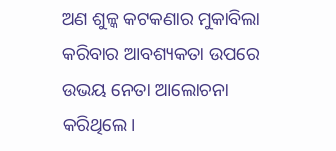ଅଣ ଶୁଳ୍କ କଟକଣାର ମୁକାବିଲା କରିବାର ଆବଶ୍ୟକତା ଉପରେ ଉଭୟ ନେତା ଆଲୋଚନା କରିଥିଲେ।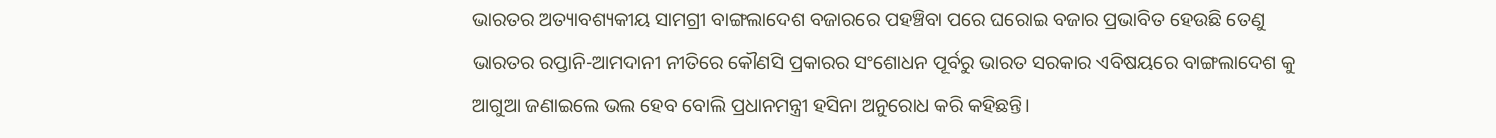ଭାରତର ଅତ୍ୟାବଶ୍ୟକୀୟ ସାମଗ୍ରୀ ବାଙ୍ଗଲାଦେଶ ବଜାରରେ ପହଞ୍ଚିବା ପରେ ଘରୋଇ ବଜାର ପ୍ରଭାବିତ ହେଉଛି ତେଣୁ ଭାରତର ରପ୍ତାନି-ଆମଦାନୀ ନୀତିରେ କୌଣସି ପ୍ରକାରର ସଂଶୋଧନ ପୂର୍ବରୁ ଭାରତ ସରକାର ଏବିଷୟରେ ବାଙ୍ଗଲାଦେଶ କୁ ଆଗୁଆ ଜଣାଇଲେ ଭଲ ହେବ ବୋଲି ପ୍ରଧାନମନ୍ତ୍ରୀ ହସିନା ଅନୁରୋଧ କରି କହିଛନ୍ତି।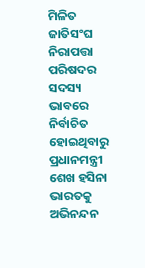ମିଳିତ ଜାତିସଂଘ ନିରାପତ୍ତା ପରିଷଦର ସଦସ୍ୟ ଭାବରେ ନିର୍ବାଚିତ ହୋଇଥିବାରୁ ପ୍ରଧାନମନ୍ତ୍ରୀ ଶେଖ ହସିନା ଭାରତକୁ ଅଭିନନ୍ଦନ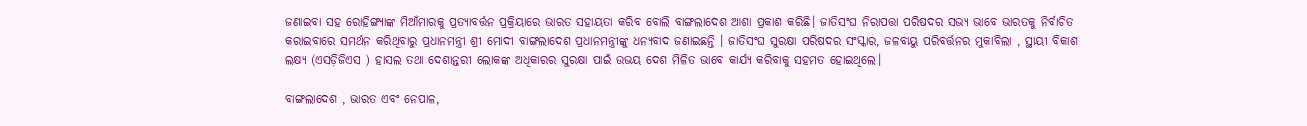ଜଣାଇବା ସହ ରୋହିଙ୍ଗ୍ୟାଙ୍କ ମିଆଁମାରକୁ ପ୍ରତ୍ୟାବର୍ତ୍ତନ ପ୍ରକ୍ରିୟାରେ ଭାରତ ସହାୟତା କରିବ ବୋଲି ବାଙ୍ଗଲାଦେଶ ଆଶା ପ୍ରକାଶ କରିଛି। ଜାତିସଂଘ ନିରାପତ୍ତା ପରିଷଦର ସଭ୍ୟ ଭାବେ ଭାରତକୁ ନିର୍ବାଚିତ କରାଇବାରେ ସମର୍ଥନ କରିଥିବାରୁ ପ୍ରଧାନମନ୍ତ୍ରୀ ଶ୍ରୀ ମୋଦୀ ବାଙ୍ଗଲାଦେଶ ପ୍ରଧାନମନ୍ତ୍ରୀଙ୍କୁ ଧନ୍ୟବାଦ ଜଣାଇଛନ୍ତି । ଜାତିସଂଘ ସୁରକ୍ଷା ପରିଷଦର ସଂସ୍କାର, ଜଳବାୟୁ ପରିବର୍ତ୍ତନର ମୁକାବିଲା , ସ୍ଥାୟୀ ବିକାଶ ଲକ୍ଷ୍ୟ (ଏସଡ଼ିଜିଏସ ) ହାସଲ ତଥା ଦେଶାନ୍ତରୀ ଲୋକଙ୍କ ଅଧିକାରର ସୁରକ୍ଷା ପାଇଁ ଉଭୟ ଦେଶ ମିଳିତ ଭାବେ କାର୍ଯ୍ୟ କରିବାକୁ ସହମତ ହୋଇଥିଲେ।

ବାଙ୍ଗଲାଦେଶ , ଭାରତ ଏବଂ ନେପାଳ,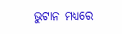ଭୁଟାନ ମଧ୍ୟରେ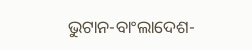ଭୁଟାନ-ବାଂଲାଦେଶ-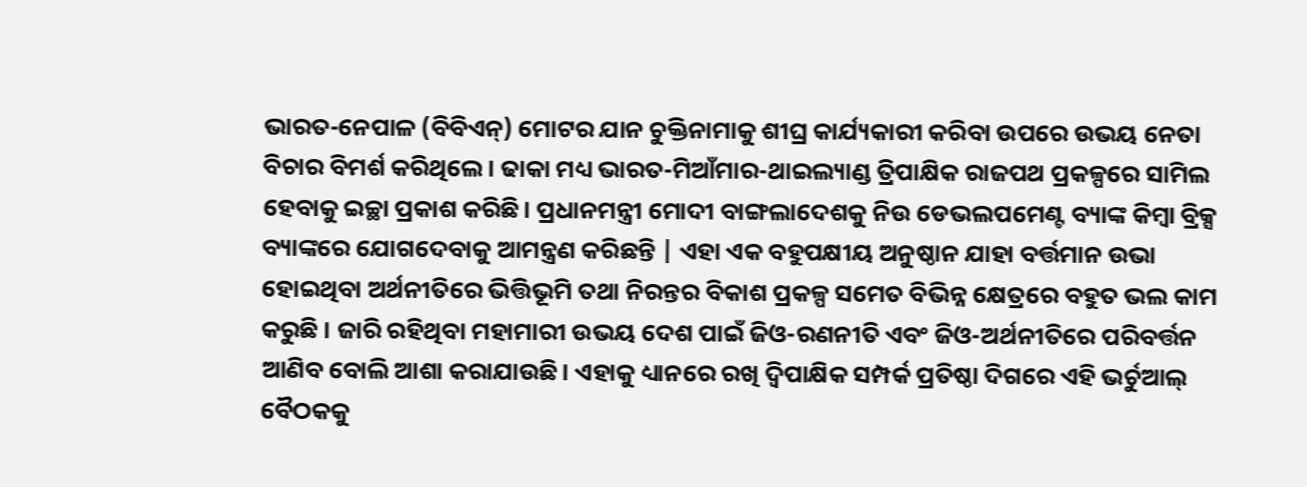ଭାରତ-ନେପାଳ (ବିବିଏନ୍) ମୋଟର ଯାନ ଚୁକ୍ତିନାମାକୁ ଶୀଘ୍ର କାର୍ଯ୍ୟକାରୀ କରିବା ଉପରେ ଉଭୟ ନେତା ବିଚାର ବିମର୍ଶ କରିଥିଲେ। ଢାକା ମଧ୍ୟ ଭାରତ-ମିଆଁମାର-ଥାଇଲ୍ୟାଣ୍ଡ ତ୍ରିପାକ୍ଷିକ ରାଜପଥ ପ୍ରକଳ୍ପରେ ସାମିଲ ହେବାକୁ ଇଚ୍ଛା ପ୍ରକାଶ କରିଛି। ପ୍ରଧାନମନ୍ତ୍ରୀ ମୋଦୀ ବାଙ୍ଗଲାଦେଶକୁ ନିଉ ଡେଭଲପମେଣ୍ଟ ବ୍ୟାଙ୍କ କିମ୍ବା ବ୍ରିକ୍ସ ବ୍ୟାଙ୍କରେ ଯୋଗଦେବାକୁ ଆମନ୍ତ୍ରଣ କରିଛନ୍ତି | ଏହା ଏକ ବହୁପକ୍ଷୀୟ ଅନୁଷ୍ଠାନ ଯାହା ବର୍ତ୍ତମାନ ଉଭା ହୋଇଥିବା ଅର୍ଥନୀତିରେ ଭିତ୍ତିଭୂମି ତଥା ନିରନ୍ତର ବିକାଶ ପ୍ରକଳ୍ପ ସମେତ ବିଭିନ୍ନ କ୍ଷେତ୍ରରେ ବହୁତ ଭଲ କାମ କରୁଛି । ଜାରି ରହିଥିବା ମହାମାରୀ ଉଭୟ ଦେଶ ପାଇଁ ଜିଓ-ରଣନୀତି ଏବଂ ଜିଓ-ଅର୍ଥନୀତିରେ ପରିବର୍ତ୍ତନ ଆଣିବ ବୋଲି ଆଶା କରାଯାଉଛି। ଏହାକୁ ଧ୍ୟାନରେ ରଖି ଦ୍ୱିପାକ୍ଷିକ ସମ୍ପର୍କ ପ୍ରତିଷ୍ଠା ଦିଗରେ ଏହି ଭର୍ଚୁଆଲ୍ ବୈଠକକୁ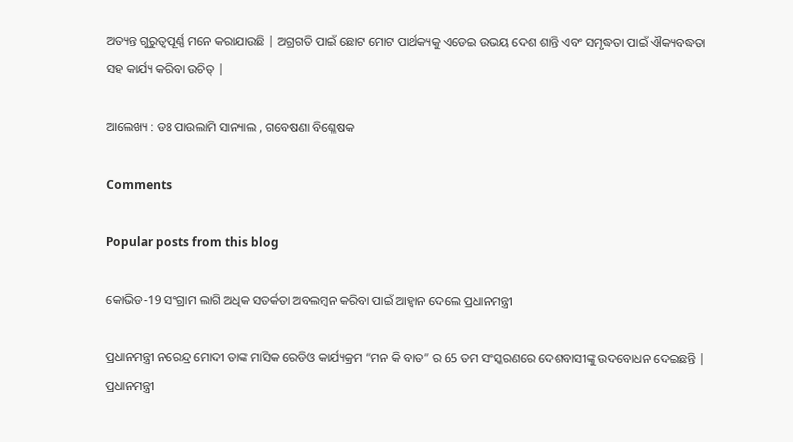ଅତ୍ୟନ୍ତ ଗୁରୁତ୍ୱପୂର୍ଣ୍ଣ ମନେ କରାଯାଉଛି | ଅଗ୍ରଗତି ପାଇଁ ଛୋଟ ମୋଟ ପାର୍ଥକ୍ୟକୁ ଏଡେଇ ଉଭୟ ଦେଶ ଶାନ୍ତି ଏବଂ ସମୃଦ୍ଧତା ପାଇଁ ଐକ୍ୟବଦ୍ଧତା ସହ କାର୍ଯ୍ୟ କରିବା ଉଚିତ୍ |

ଆଲେଖ୍ୟ : ଡଃ ପାଉଲାମି ସାନ୍ୟାଲ , ଗବେଷଣା ବିଶ୍ଳେଷକ

Comments

Popular posts from this blog

କୋଭିଡ-19 ସଂଗ୍ରାମ ଲାଗି ଅଧିକ ସତର୍କତା ଅବଲମ୍ବନ କରିବା ପାଇଁ ଆହ୍ଵାନ ଦେଲେ ପ୍ରଧାନମନ୍ତ୍ରୀ

ପ୍ରଧାନମନ୍ତ୍ରୀ ନରେନ୍ଦ୍ର ମୋଦୀ ତାଙ୍କ ମାସିକ ରେଡିଓ କାର୍ଯ୍ୟକ୍ରମ “ମନ କି ବାତ” ର 65 ତମ ସଂସ୍କରଣରେ ଦେଶବାସୀଙ୍କୁ ଉଦବୋଧନ ଦେଇଛନ୍ତି | ପ୍ରଧାନମନ୍ତ୍ରୀ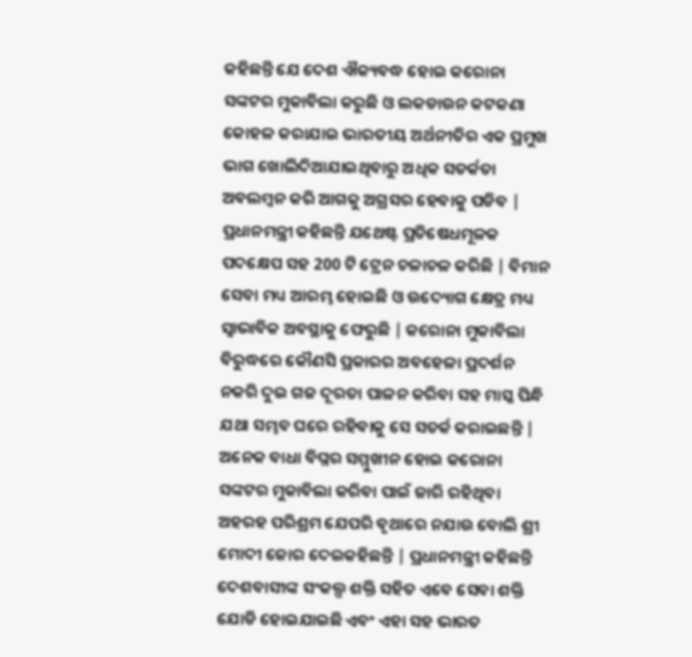କହିଛନ୍ତି ଯେ ଦେଶ ଐକ୍ୟବଦ୍ଧ ହୋଇ କରୋନା ସଙ୍କଟର ମୁକାବିଲା କରୁଛି ଓ ଲକଡାଉନ କଟକଣା କୋହଳ କରାଯାଇ ଭାରତୀୟ ଅର୍ଥନୀତିର ଏକ ପ୍ରମୁଖ ଭାଗ ଖୋଲିଦିଆଯାଇଥିବାରୁ ଅଧିକ ସତର୍କତା ଅବଲମ୍ବନ କରି ଆଗକୁ ଅଗ୍ରସର ହେବାକୁ ପଡିବ | ପ୍ରଧାନମନ୍ତ୍ରୀ କହିଛନ୍ତି ଯଥେଷ୍ଟ ପ୍ରତିଷେଧମୂଳକ ପଦକ୍ଷେପ ସହ 200 ଟି ଟ୍ରେନ ଚଳାଚଳ କରିଛି | ବିମାନ ସେବା ମଧ୍ୟ ଆରମ୍ଭ ହୋଇଛି ଓ ଉଦ୍ୟୋଗ କ୍ଷେତ୍ର ମଧ୍ୟ ସ୍ଵାଭାବିକ ଅବସ୍ଥାକୁ ଫେରୁଛି | କରୋନା ମୁକାବିଲା ବିରୁଦ୍ଧରେ କୌଣସି ପ୍ରକାରର ଅବହେଳା ପ୍ରଦର୍ଶନ ନକରି ଦୁଇ ଗଜ ଦୂରତା ପାଳନ କରିବା ସହ ମାସ୍କ ପିନ୍ଧି ଯଥା ସମ୍ଭବ ଘରେ ରହିବାକୁ ସେ ସତର୍କ କରାଇଛନ୍ତି | ଅନେକ ବାଧା ବିଘ୍ନର ସମ୍ମୁଖୀନ ହୋଇ କରୋନା ସଙ୍କଟର ମୁକାବିଲା କରିବା ପାଇଁ ଜାରି ରହିଥିବା ଅହରହ ପରିଶ୍ରମ ଯେପରି ବୃଥାରେ ନଯାଉ ବୋଲି ଶ୍ରୀ ମୋଦୀ ଜୋର ଦେଇକହିଛନ୍ତି | ପ୍ରଧାନମନ୍ତ୍ରୀ କହିଛନ୍ତି ଦେଶବାସୀଙ୍କ ସଂକଲ୍ପ ଶକ୍ତି ସହିତ ଏବେ ସେବା ଶକ୍ତି ଯୋଡି ହୋଇଯାଇଛି ଏବଂ ଏହା ସହ ଭାରତ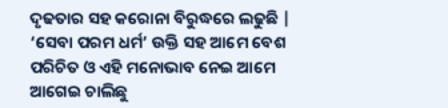ଦୃଢତାର ସହ କରୋନା ବିରୁଦ୍ଧରେ ଲଢୁଛି | ‘ସେବା ପରମ ଧର୍ମ’ ଉକ୍ତି ସହ ଆମେ ବେଶ ପରିଚିତ ଓ ଏହି ମନୋଭାବ ନେଇ ଆମେ ଆଗେଇ ଚାଲିଛୁ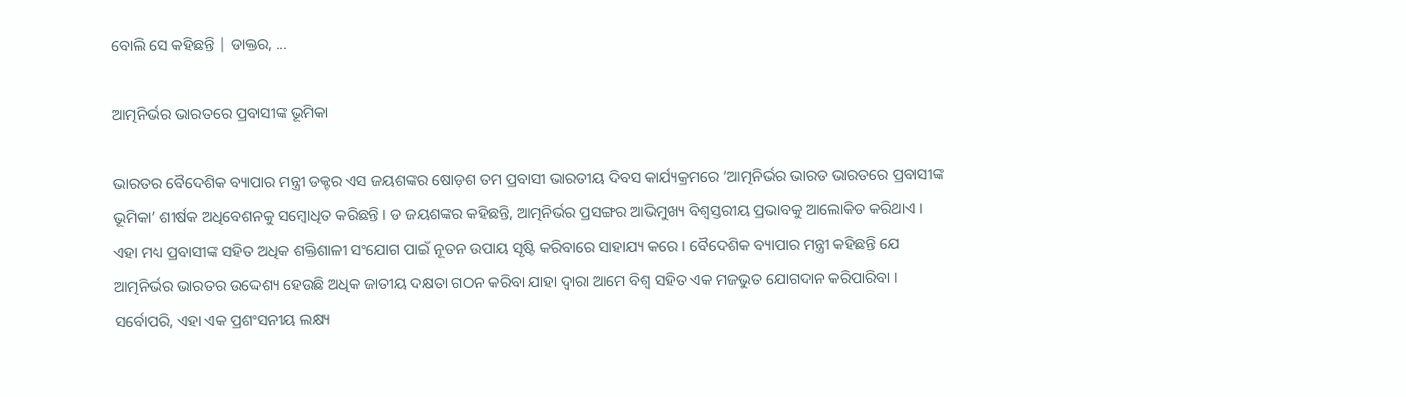ବୋଲି ସେ କହିଛନ୍ତି | ଡାକ୍ତର, ...

ଆତ୍ମନିର୍ଭର ଭାରତରେ ପ୍ରବାସୀଙ୍କ ଭୂମିକା

ଭାରତର ବୈଦେଶିକ ବ୍ୟାପାର ମନ୍ତ୍ରୀ ଡକ୍ଟର ଏସ ଜୟଶଙ୍କର ଷୋଡ଼ଶ ତମ ପ୍ରବାସୀ ଭାରତୀୟ ଦିବସ କାର୍ଯ୍ୟକ୍ରମରେ ‘ଆତ୍ମନିର୍ଭର ଭାରତ ଭାରତରେ ପ୍ରବାସୀଙ୍କ ଭୂମିକା’ ଶୀର୍ଷକ ଅଧିବେଶନକୁ ସମ୍ବୋଧିତ କରିଛନ୍ତି । ଡ ଜୟଶଙ୍କର କହିଛନ୍ତି, ଆତ୍ମନିର୍ଭର ପ୍ରସଙ୍ଗର ଆଭିମୁଖ୍ୟ ବିଶ୍ୱସ୍ତରୀୟ ପ୍ରଭାବକୁ ଆଲୋକିତ କରିଥାଏ । ଏହା ମଧ୍ୟ ପ୍ରବାସୀଙ୍କ ସହିତ ଅଧିକ ଶକ୍ତିଶାଳୀ ସଂଯୋଗ ପାଇଁ ନୂତନ ଉପାୟ ସୃଷ୍ଟି କରିବାରେ ସାହାଯ୍ୟ କରେ । ବୈଦେଶିକ ବ୍ୟାପାର ମନ୍ତ୍ରୀ କହିଛନ୍ତି ଯେ ଆତ୍ମନିର୍ଭର ଭାରତର ଉଦ୍ଦେଶ୍ୟ ହେଉଛି ଅଧିକ ଜାତୀୟ ଦକ୍ଷତା ଗଠନ କରିବା ଯାହା ଦ୍ବାରା ଆମେ ବିଶ୍ୱ ସହିତ ଏକ ମଜଭୁତ ଯୋଗଦାନ କରିପାରିବା । ସର୍ବୋପରି, ଏହା ଏକ ପ୍ରଶଂସନୀୟ ଲକ୍ଷ୍ୟ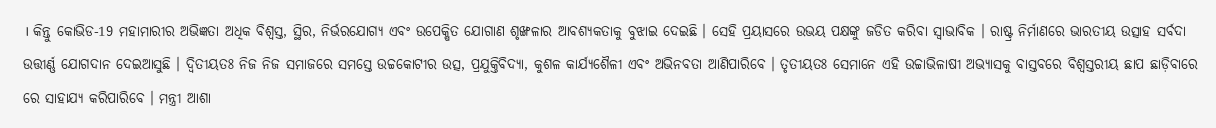। କିନ୍ତୁ କୋଭିଡ-19 ମହାମାରୀର ଅଭିଜ୍ଞତା ଅଧିକ ବିଶ୍ୱସ୍ତ, ସ୍ଥିର, ନିର୍ଭରଯୋଗ୍ୟ ଏବଂ ଉପେକ୍ଷିତ ଯୋଗାଣ ଶୃଙ୍ଖଳାର ଆବଶ୍ୟକତାକୁ ବୁଝାଇ ଦେଇଛି । ସେହି ପ୍ରୟାସରେ ଉଭୟ ପକ୍ଷଙ୍କୁ ଜଡିତ କରିବା ସ୍ୱାଭାବିକ । ରାଷ୍ଟ୍ର ନିର୍ମାଣରେ ଭାରତୀୟ ଉତ୍ସାହ ସର୍ବଦା ଉତ୍ତୀର୍ଣ୍ଣ ଯୋଗଦାନ ଦେଇଆସୁଛି । ଦ୍ୱିତୀୟତଃ ନିଜ ନିଜ ସମାଜରେ ସମସ୍ତେ ଉଚ୍ଚକୋଟୀର ଉତ୍ସ, ପ୍ରଯୁକ୍ତିବିଦ୍ୟା, କୁଶଳ କାର୍ଯ୍ୟଶୈଳୀ ଏବଂ ଅଭିନବତା ଆଣିପାରିବେ । ତୃତୀୟତଃ ସେମାନେ ଏହି ଉଚ୍ଚାଭିଳାଷୀ ଅଭ୍ୟାସକୁ ବାସ୍ତବରେ ବିଶ୍ୱସ୍ତରୀୟ ଛାପ ଛାଡ଼ିବାରେ ରେ ସାହାଯ୍ୟ କରିପାରିବେ । ମନ୍ତ୍ରୀ ଆଶା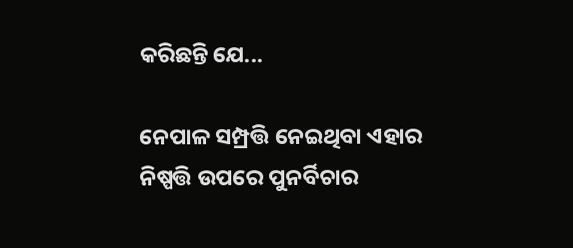କରିଛନ୍ତି ଯେ...

ନେପାଳ ସମ୍ପ୍ରତ୍ତି ନେଇଥିବା ଏହାର ନିଷ୍ପତ୍ତି ଉପରେ ପୁନର୍ବିଚାର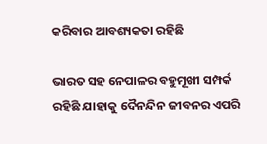କରିବାର ଆବଶ୍ୟକତା ରହିଛି

ଭାରତ ସହ ନେପାଳର ବହୁମୂଖୀ ସମ୍ପର୍କ ରହିଛି ଯାହାକୁ ଦୈନନ୍ଦିନ ଜୀବନର ଏପରି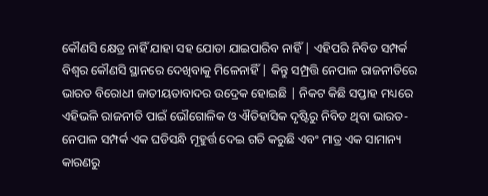କୌଣସି କ୍ଷେତ୍ର ନାହିଁ ଯାହା ସହ ଯୋଡା ଯାଇପାରିବ ନାହିଁ | ଏହିପରି ନିବିଡ ସମ୍ପର୍କ ବିଶ୍ଵର କୌଣସି ସ୍ଥାନରେ ଦେଖିବାକୁ ମିଳେନାହିଁ | କିନ୍ତୁ ସମ୍ପ୍ରତ୍ତି ନେପାଳ ରାଜନୀତିରେ ଭାରତ ବିରୋଧୀ ଜାତୀୟତାବାଦର ଉଦ୍ରେକ ହୋଇଛି | ନିକଟ କିଛି ସପ୍ତାହ ମଧ୍ୟରେ ଏହିଭଳି ରାଜନୀତି ପାଇଁ ଭୌଗୋଳିକ ଓ ଐତିହାସିକ ଦୃଷ୍ଟିରୁ ନିବିଡ ଥିବା ଭାରତ-ନେପାଳ ସମ୍ପର୍କ ଏକ ଘଡିସନ୍ଧି ମୂହୁର୍ତ୍ତ ଦେଇ ଗତି କରୁଛି ଏବଂ ମାତ୍ର ଏକ ସାମାନ୍ୟ କାରଣରୁ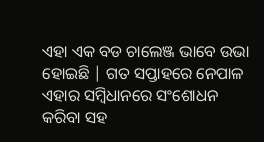ଏହା ଏକ ବଡ ଚାଲେଞ୍ଜ ଭାବେ ଉଭା ହୋଇଛି | ଗତ ସପ୍ତାହରେ ନେପାଳ ଏହାର ସମ୍ବିଧାନରେ ସଂଶୋଧନ କରିବା ସହ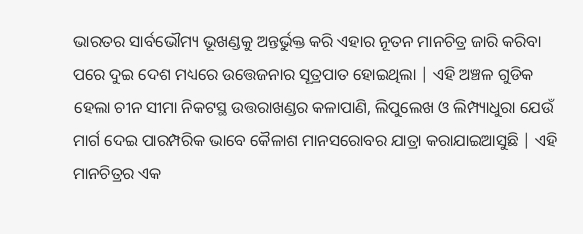ଭାରତର ସାର୍ବଭୌମ୍ୟ ଭୂଖଣ୍ଡକୁ ଅନ୍ତର୍ଭୁକ୍ତ କରି ଏହାର ନୂତନ ମାନଚିତ୍ର ଜାରି କରିବା ପରେ ଦୁଇ ଦେଶ ମଧ୍ୟରେ ଉତ୍ତେଜନାର ସୂତ୍ରପାତ ହୋଇଥିଲା | ଏହି ଅଞ୍ଚଳ ଗୁଡିକ ହେଲା ଚୀନ ସୀମା ନିକଟସ୍ଥ ଉତ୍ତରାଖଣ୍ଡର କଳାପାଣି, ଲିପୁଲେଖ ଓ ଲିମ୍ପ୍ୟାଧୁରା ଯେଉଁ ମାର୍ଗ ଦେଇ ପାରମ୍ପରିକ ଭାବେ କୈଳାଶ ମାନସରୋବର ଯାତ୍ରା କରାଯାଇଆସୁଛି | ଏହି ମାନଚିତ୍ରର ଏକ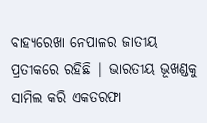ବାହ୍ୟରେଖା ନେପାଳର ଜାତୀୟ ପ୍ରତୀକରେ ରହିଛି | ଭାରତୀୟ ଭୂଖଣ୍ଡକୁ ସାମିଲ କରି ଏକତରଫା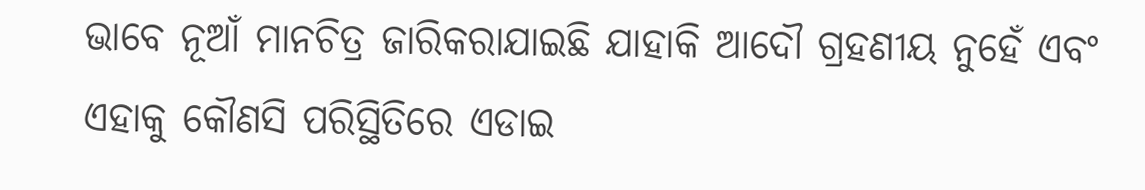ଭାବେ ନୂଆଁ ମାନଚିତ୍ର ଜାରିକରାଯାଇଛି ଯାହାକି ଆଦୌ ଗ୍ରହଣୀୟ ନୁହେଁ ଏବଂ ଏହାକୁ କୌଣସି ପରିସ୍ଥିତିରେ ଏଡାଇ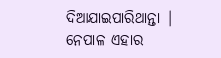ଦିଆଯାଇପାରିଥାନ୍ତା | ନେପାଳ ଏହାର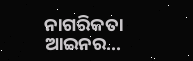ନାଗରିକତା ଆଇନର...